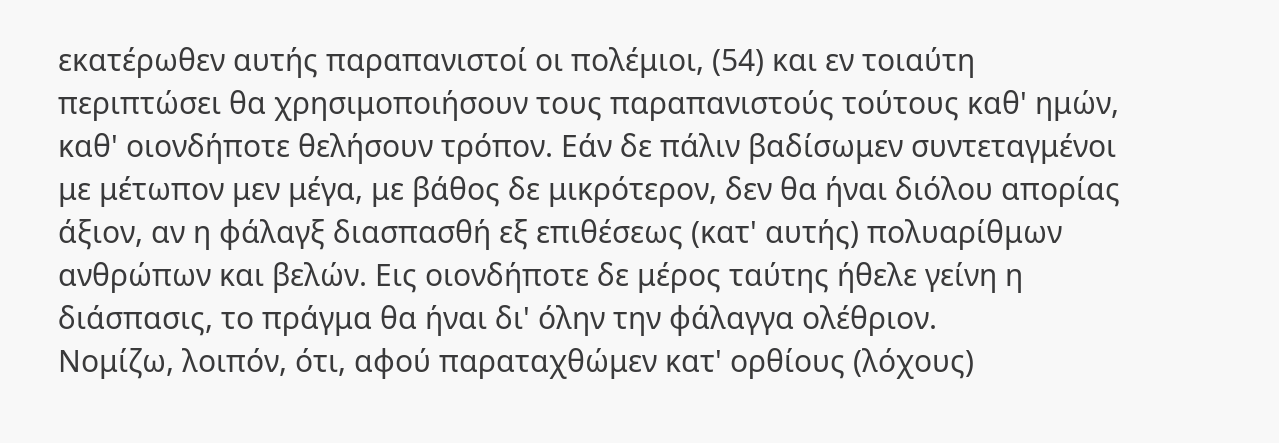εκατέρωθεν αυτής παραπανιστοί οι πολέμιοι, (54) και εν τοιαύτη περιπτώσει θα χρησιμοποιήσουν τους παραπανιστούς τούτους καθ' ημών, καθ' οιονδήποτε θελήσουν τρόπον. Εάν δε πάλιν βαδίσωμεν συντεταγμένοι με μέτωπον μεν μέγα, με βάθος δε μικρότερον, δεν θα ήναι διόλου απορίας άξιον, αν η φάλαγξ διασπασθή εξ επιθέσεως (κατ' αυτής) πολυαρίθμων ανθρώπων και βελών. Εις οιονδήποτε δε μέρος ταύτης ήθελε γείνη η διάσπασις, το πράγμα θα ήναι δι' όλην την φάλαγγα ολέθριον.
Νομίζω, λοιπόν, ότι, αφού παραταχθώμεν κατ' ορθίους (λόχους)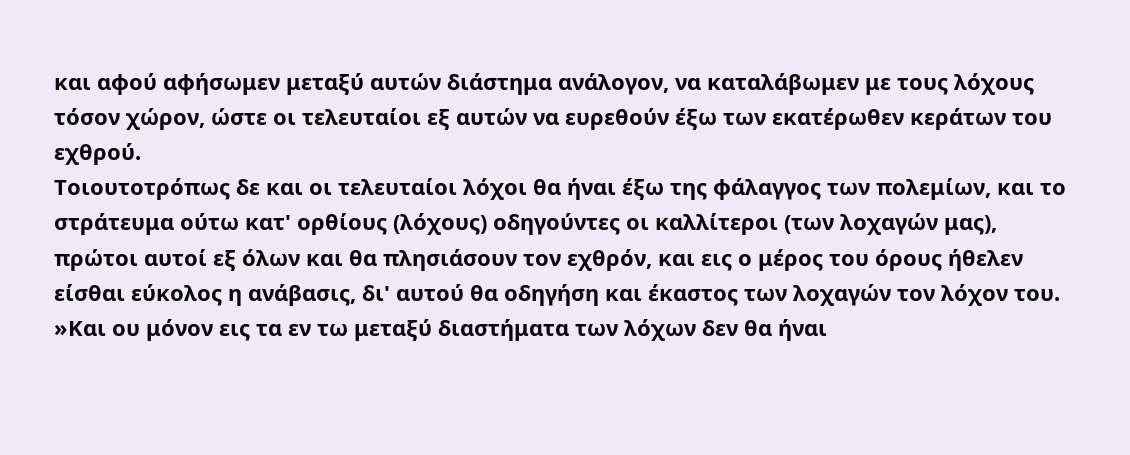και αφού αφήσωμεν μεταξύ αυτών διάστημα ανάλογον, να καταλάβωμεν με τους λόχους τόσον χώρον, ώστε οι τελευταίοι εξ αυτών να ευρεθούν έξω των εκατέρωθεν κεράτων του εχθρού.
Τοιουτοτρόπως δε και οι τελευταίοι λόχοι θα ήναι έξω της φάλαγγος των πολεμίων, και το στράτευμα ούτω κατ' ορθίους (λόχους) οδηγούντες οι καλλίτεροι (των λοχαγών μας), πρώτοι αυτοί εξ όλων και θα πλησιάσουν τον εχθρόν, και εις ο μέρος του όρους ήθελεν είσθαι εύκολος η ανάβασις, δι' αυτού θα οδηγήση και έκαστος των λοχαγών τον λόχον του.
»Και ου μόνον εις τα εν τω μεταξύ διαστήματα των λόχων δεν θα ήναι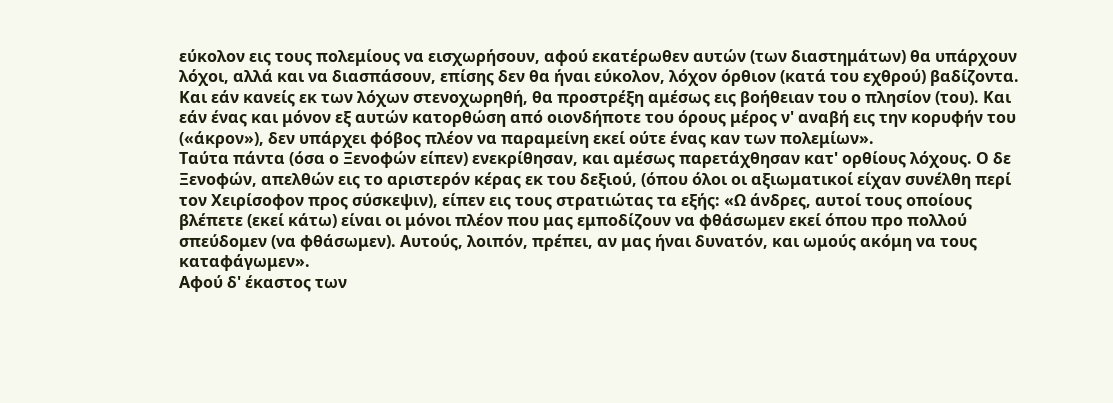εύκολον εις τους πολεμίους να εισχωρήσουν, αφού εκατέρωθεν αυτών (των διαστημάτων) θα υπάρχουν λόχοι, αλλά και να διασπάσουν, επίσης δεν θα ήναι εύκολον, λόχον όρθιον (κατά του εχθρού) βαδίζοντα. Και εάν κανείς εκ των λόχων στενοχωρηθή, θα προστρέξη αμέσως εις βοήθειαν του ο πλησίον (του). Και εάν ένας και μόνον εξ αυτών κατορθώση από οιονδήποτε του όρους μέρος ν' αναβή εις την κορυφήν του («άκρον»), δεν υπάρχει φόβος πλέον να παραμείνη εκεί ούτε ένας καν των πολεμίων».
Ταύτα πάντα (όσα ο Ξενοφών είπεν) ενεκρίθησαν, και αμέσως παρετάχθησαν κατ' ορθίους λόχους. Ο δε Ξενοφών, απελθών εις το αριστερόν κέρας εκ του δεξιού, (όπου όλοι οι αξιωματικοί είχαν συνέλθη περί τον Χειρίσοφον προς σύσκεψιν), είπεν εις τους στρατιώτας τα εξής: «Ω άνδρες, αυτοί τους οποίους βλέπετε (εκεί κάτω) είναι οι μόνοι πλέον που μας εμποδίζουν να φθάσωμεν εκεί όπου προ πολλού σπεύδομεν (να φθάσωμεν). Αυτούς, λοιπόν, πρέπει, αν μας ήναι δυνατόν, και ωμούς ακόμη να τους καταφάγωμεν».
Αφού δ' έκαστος των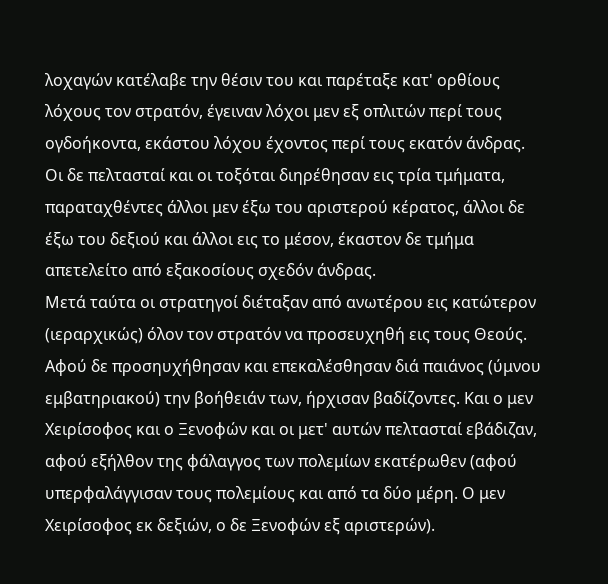λοχαγών κατέλαβε την θέσιν του και παρέταξε κατ' ορθίους λόχους τον στρατόν, έγειναν λόχοι μεν εξ οπλιτών περί τους ογδοήκοντα, εκάστου λόχου έχοντος περί τους εκατόν άνδρας. Οι δε πελτασταί και οι τοξόται διηρέθησαν εις τρία τμήματα, παραταχθέντες άλλοι μεν έξω του αριστερού κέρατος, άλλοι δε έξω του δεξιού και άλλοι εις το μέσον, έκαστον δε τμήμα απετελείτο από εξακοσίους σχεδόν άνδρας.
Μετά ταύτα οι στρατηγοί διέταξαν από ανωτέρου εις κατώτερον (ιεραρχικώς) όλον τον στρατόν να προσευχηθή εις τους Θεούς.
Αφού δε προσηυχήθησαν και επεκαλέσθησαν διά παιάνος (ύμνου εμβατηριακού) την βοήθειάν των, ήρχισαν βαδίζοντες. Και ο μεν Χειρίσοφος και ο Ξενοφών και οι μετ' αυτών πελτασταί εβάδιζαν, αφού εξήλθον της φάλαγγος των πολεμίων εκατέρωθεν (αφού υπερφαλάγγισαν τους πολεμίους και από τα δύο μέρη. Ο μεν Χειρίσοφος εκ δεξιών, ο δε Ξενοφών εξ αριστερών).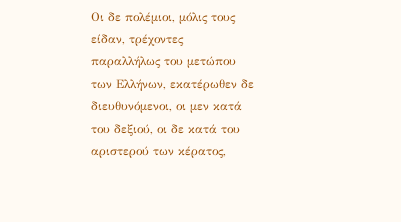Οι δε πολέμιοι, μόλις τους είδαν, τρέχοντες παραλλήλως του μετώπου των Ελλήνων, εκατέρωθεν δε διευθυνόμενοι, οι μεν κατά του δεξιού, οι δε κατά του αριστερού των κέρατος,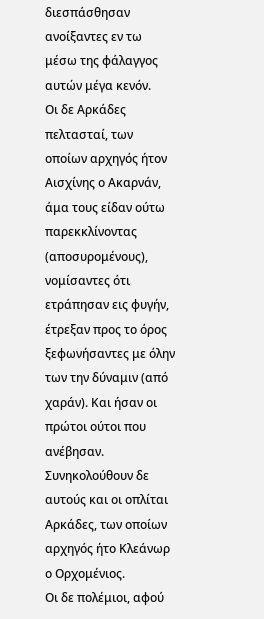διεσπάσθησαν ανοίξαντες εν τω μέσω της φάλαγγος αυτών μέγα κενόν.
Οι δε Αρκάδες πελτασταί, των οποίων αρχηγός ήτον Αισχίνης ο Ακαρνάν, άμα τους είδαν ούτω παρεκκλίνοντας (αποσυρομένους), νομίσαντες ότι ετράπησαν εις φυγήν, έτρεξαν προς το όρος ξεφωνήσαντες με όλην των την δύναμιν (από χαράν). Και ήσαν οι πρώτοι ούτοι που ανέβησαν. Συνηκολούθουν δε αυτούς και οι οπλίται Αρκάδες, των οποίων αρχηγός ήτο Κλεάνωρ ο Ορχομένιος.
Οι δε πολέμιοι, αφού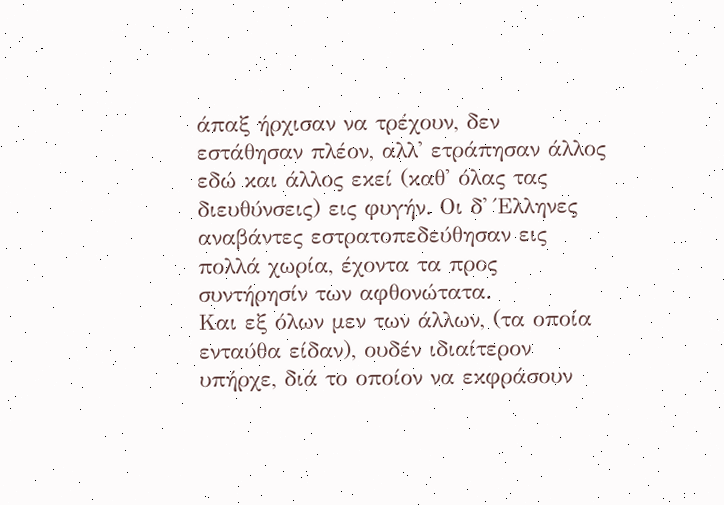άπαξ ήρχισαν να τρέχουν, δεν εστάθησαν πλέον, αλλ' ετράπησαν άλλος εδώ και άλλος εκεί (καθ' όλας τας διευθύνσεις) εις φυγήν. Οι δ' Έλληνες αναβάντες εστρατοπεδεύθησαν εις πολλά χωρία, έχοντα τα προς συντήρησίν των αφθονώτατα.
Και εξ όλων μεν των άλλων, (τα οποία ενταύθα είδαν), ουδέν ιδιαίτερον υπήρχε, διά το οποίον να εκφράσουν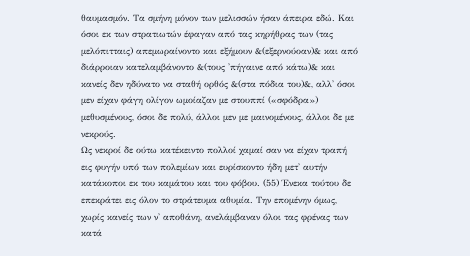θαυμασμόν. Τα σμήνη μόνον των μελισσών ήσαν άπειρα εδώ. Και όσοι εκ των στρατιωτών έφαγαν από τας κηρήθρας των (τας μελόπιτταις) απεμωραίνοντο και εξήμουν &(εξερνούοαν)& και από διάρροιαν κατελαμβάνοντο &(τους 'πήγαινε από κάτω)& και κανείς δεν ηδύνατο να σταθή ορθός &(στα πόδια του)&, αλλ' όσοι μεν είχαν φάγη ολίγον ωμοίαζαν με στουππί («σφόδρα») μεθυσμένους, όσοι δε πολύ, άλλοι μεν με μαινομένους, άλλοι δε με νεκρούς.
Ως νεκροί δε ούτω κατέκειντο πολλοί χαμαί σαν να είχαν τραπή εις φυγήν υπό των πολεμίων και ευρίσκοντο ήδη μετ' αυτήν κατάκοποι εκ του καμάτου και του φόβου. (55) Ένεκα τούτου δε επεκράτει εις όλον το στράτευμα αθυμία. Την επομένην όμως, χωρίς κανείς των ν' αποθάνη, ανελάμβαναν όλοι τας φρένας των κατά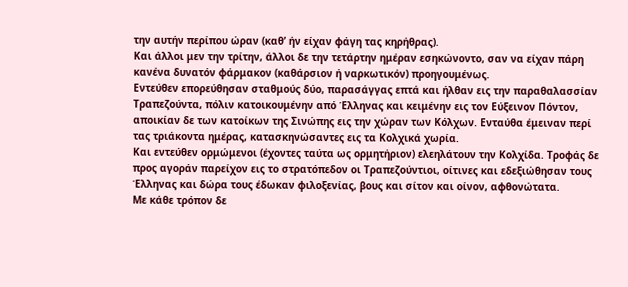την αυτήν περίπου ώραν (καθ’ ήν είχαν φάγη τας κηρήθρας).
Και άλλοι μεν την τρίτην, άλλοι δε την τετάρτην ημέραν εσηκώνοντο, σαν να είχαν πάρη κανένα δυνατόν φάρμακον (καθάρσιον ή ναρκωτικόν) προηγουμένως.
Εντεύθεν επορεύθησαν σταθμούς δύο, παρασάγγας επτά και ήλθαν εις την παραθαλασσίαν Τραπεζούντα, πόλιν κατοικουμένην από Έλληνας και κειμένην εις τον Εύξεινον Πόντον, αποικίαν δε των κατοίκων της Σινώπης εις την χώραν των Κόλχων. Ενταύθα έμειναν περί τας τριάκοντα ημέρας, κατασκηνώσαντες εις τα Κολχικά χωρία.
Και εντεύθεν ορμώμενοι (έχοντες ταύτα ως ορμητήριον) ελεηλάτουν την Κολχίδα. Τροφάς δε προς αγοράν παρείχον εις το στρατόπεδον οι Τραπεζούντιοι, οίτινες και εδεξιώθησαν τους Έλληνας και δώρα τους έδωκαν φιλοξενίας, βους και σίτον και οίνον, αφθονώτατα.
Με κάθε τρόπον δε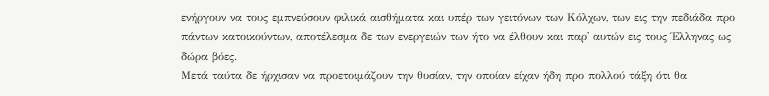ενήργουν να τους εμπνεύσουν φιλικά αισθήματα και υπέρ των γειτόνων των Κόλχων, των εις την πεδιάδα προ πάντων κατοικούντων, αποτέλεσμα δε των ενεργειών των ήτο να έλθουν και παρ' αυτών εις τους Έλληνας ως δώρα βόες.
Μετά ταύτα δε ήρχισαν να προετοιμάζουν την θυσίαν, την οποίαν είχαν ήδη προ πολλού τάξη ότι θα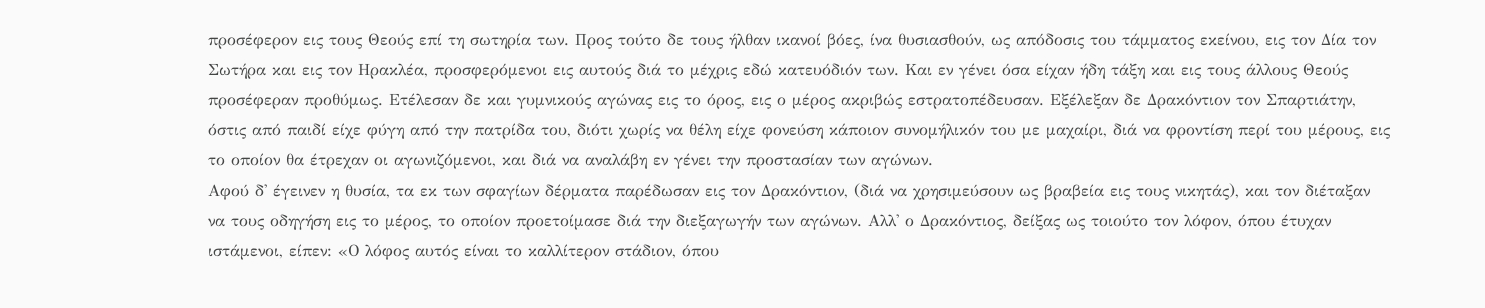προσέφερον εις τους Θεούς επί τη σωτηρία των. Προς τούτο δε τους ήλθαν ικανοί βόες, ίνα θυσιασθούν, ως απόδοσις του τάμματος εκείνου, εις τον Δία τον Σωτήρα και εις τον Ηρακλέα, προσφερόμενοι εις αυτούς διά το μέχρις εδώ κατευόδιόν των. Και εν γένει όσα είχαν ήδη τάξη και εις τους άλλους Θεούς προσέφεραν προθύμως. Ετέλεσαν δε και γυμνικούς αγώνας εις το όρος, εις ο μέρος ακριβώς εστρατοπέδευσαν. Εξέλεξαν δε Δρακόντιον τον Σπαρτιάτην, όστις από παιδί είχε φύγη από την πατρίδα του, διότι χωρίς να θέλη είχε φονεύση κάποιον συνομήλικόν του με μαχαίρι, διά να φροντίση περί του μέρους, εις το οποίον θα έτρεχαν οι αγωνιζόμενοι, και διά να αναλάβη εν γένει την προστασίαν των αγώνων.
Αφού δ' έγεινεν η θυσία, τα εκ των σφαγίων δέρματα παρέδωσαν εις τον Δρακόντιον, (διά να χρησιμεύσουν ως βραβεία εις τους νικητάς), και τον διέταξαν να τους οδηγήση εις το μέρος, το οποίον προετοίμασε διά την διεξαγωγήν των αγώνων. Αλλ' ο Δρακόντιος, δείξας ως τοιούτο τον λόφον, όπου έτυχαν ιστάμενοι, είπεν: «Ο λόφος αυτός είναι το καλλίτερον στάδιον, όπου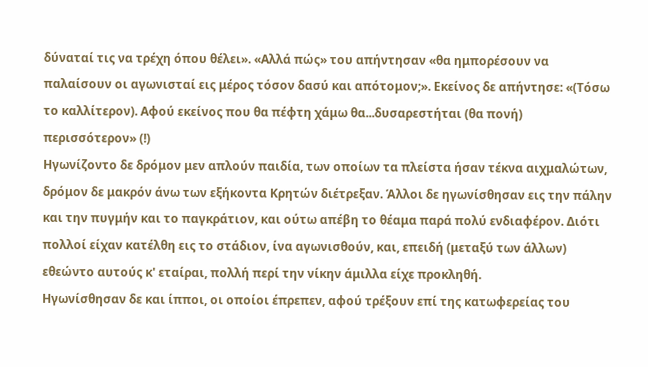δύναταί τις να τρέχη όπου θέλει». «Αλλά πώς» του απήντησαν «θα ημπορέσουν να παλαίσουν οι αγωνισταί εις μέρος τόσον δασύ και απότομον;». Εκείνος δε απήντησε: «(Τόσω το καλλίτερον). Αφού εκείνος που θα πέφτη χάμω θα...δυσαρεστήται (θα πονή) περισσότερον» (!)
Ηγωνίζοντο δε δρόμον μεν απλούν παιδία, των οποίων τα πλείστα ήσαν τέκνα αιχμαλώτων, δρόμον δε μακρόν άνω των εξήκοντα Κρητών διέτρεξαν. Άλλοι δε ηγωνίσθησαν εις την πάλην και την πυγμήν και το παγκράτιον, και ούτω απέβη το θέαμα παρά πολύ ενδιαφέρον. Διότι πολλοί είχαν κατέλθη εις το στάδιον, ίνα αγωνισθούν, και, επειδή (μεταξύ των άλλων) εθεώντο αυτούς κ' εταίραι, πολλή περί την νίκην άμιλλα είχε προκληθή.
Ηγωνίσθησαν δε και ίπποι, οι οποίοι έπρεπεν, αφού τρέξουν επί της κατωφερείας του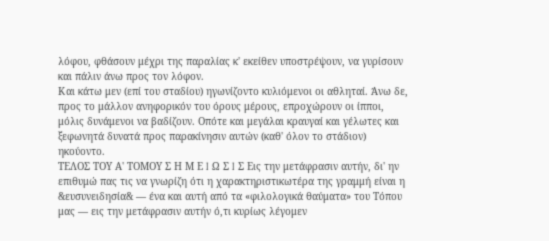λόφου, φθάσουν μέχρι της παραλίας κ' εκείθεν υποστρέψουν, να γυρίσουν και πάλιν άνω προς τον λόφον.
Και κάτω μεν (επί του σταδίου) ηγωνίζοντο κυλιόμενοι οι αθληταί. Άνω δε, προς το μάλλον ανηφορικόν του όρους μέρους, επροχώρουν οι ίπποι, μόλις δυνάμενοι να βαδίζουν. Οπότε και μεγάλαι κραυγαί και γέλωτες και ξεφωνητά δυνατά προς παρακίνησιν αυτών (καθ' όλον το στάδιον) ηκούοντο.
ΤΕΛΟΣ ΤΟΥ Α' ΤΟΜΟΥ Σ Η Μ Ε I Ω Σ I Σ Εις την μετάφρασιν αυτήν, δι' ην επιθυμώ πας τις να γνωρίζη ότι η χαρακτηριστικωτέρα της γραμμή είναι η &ευσυνειδησία& — ένα και αυτή από τα «φιλολογικά θαύματα» του Τόπου μας — εις την μετάφρασιν αυτήν ό,τι κυρίως λέγομεν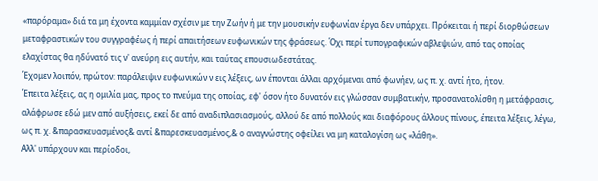«παρόραμα» διά τα μη έχοντα καμμίαν σχέσιν με την Ζωήν ή με την μουσικήν ευφωνίαν έργα δεν υπάρχει. Πρόκειται ή περί διορθώσεων μεταφραστικών του συγγραφέως ή περί απαιτήσεων ευφωνικών της φράσεως. Όχι περί τυπογραφικών αβλεψιών, από τας οποίας ελαχίστας θα ηδύνατό τις ν' ανεύρη εις αυτήν, και ταύτας επουσιωδεστάτας.
Έχομεν λοιπόν, πρώτον: παράλειψιν ευφωνικών ν εις λέξεις, ων έπονται άλλαι αρχόμεναι από φωνήεν, ως π. χ. αντί ήτο, ήτον.
Έπειτα λέξεις, ας η ομιλία μας, προς το πνεύμα της οποίας, εφ' όσον ήτο δυνατόν εις γλώσσαν συμβατικήν, προσανατολίσθη η μετάφρασις, αλάφρωσε εδώ μεν από αυξήσεις, εκεί δε από αναδιπλασιασμούς, αλλού δε από πολλούς και διαφόρους άλλους πίνους, έπειτα λέξεις, λέγω, ως π. χ. &παρασκευασμένος& αντί &παρεσκευασμένος,& ο αναγνώστης οφείλει να μη καταλογίση ως «λάθη».
Αλλ' υπάρχουν και περίοδοι,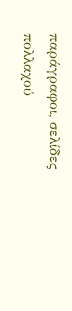παράγραφοι, σελίδες πολλαχού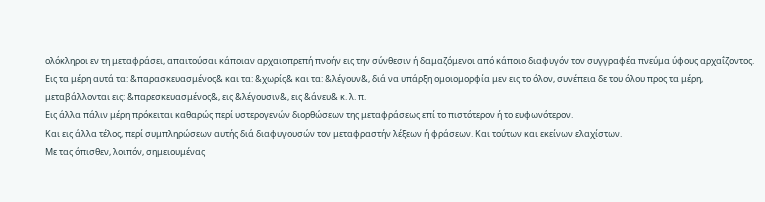ολόκληροι εν τη μεταφράσει, απαιτούσαι κάποιαν αρχαιοπρεπή πνοήν εις την σύνθεσιν ή δαμαζόμενοι από κάποιο διαφυγόν τον συγγραφέα πνεύμα ύφους αρχαΐζοντος. Εις τα μέρη αυτά τα: &παρασκευασμένος& και τα: &χωρίς& και τα: &λέγουν&, διά να υπάρξη ομοιομορφία μεν εις το όλον, συνέπεια δε του όλου προς τα μέρη, μεταβάλλονται εις: &παρεσκευασμένος&, εις &λέγουσιν&, εις &άνευ& κ. λ. π.
Εις άλλα πάλιν μέρη πρόκειται καθαρώς περί υστερογενών διορθώσεων της μεταφράσεως επί το πιστότερον ή το ευφωνότερον.
Και εις άλλα τέλος, περί συμπληρώσεων αυτής διά διαφυγουσών τον μεταφραστήν λέξεων ή φράσεων. Και τούτων και εκείνων ελαχίστων.
Με τας όπισθεν, λοιπόν, σημειουμένας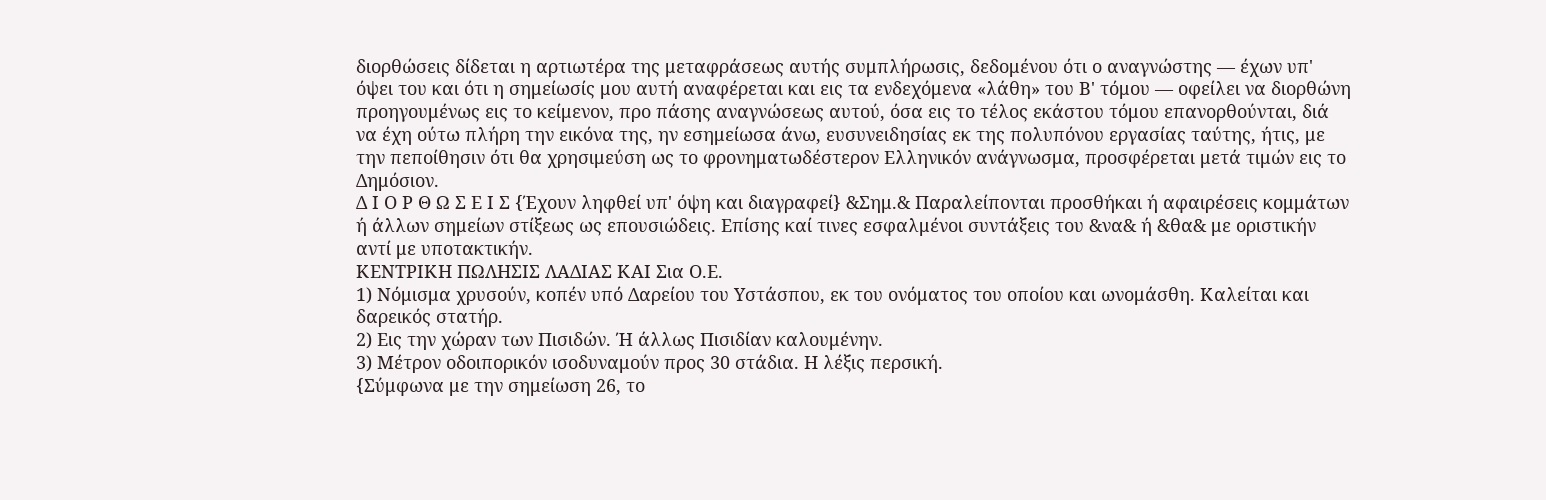διορθώσεις δίδεται η αρτιωτέρα της μεταφράσεως αυτής συμπλήρωσις, δεδομένου ότι ο αναγνώστης — έχων υπ' όψει του και ότι η σημείωσίς μου αυτή αναφέρεται και εις τα ενδεχόμενα «λάθη» του Β' τόμου — οφείλει να διορθώνη προηγουμένως εις το κείμενον, προ πάσης αναγνώσεως αυτού, όσα εις το τέλος εκάστου τόμου επανορθούνται, διά να έχη ούτω πλήρη την εικόνα της, ην εσημείωσα άνω, ευσυνειδησίας εκ της πολυπόνου εργασίας ταύτης, ήτις, με την πεποίθησιν ότι θα χρησιμεύση ως το φρονηματωδέστερον Ελληνικόν ανάγνωσμα, προσφέρεται μετά τιμών εις το Δημόσιον.
Δ Ι Ο Ρ Θ Ω Σ Ε Ι Σ {Έχουν ληφθεί υπ' όψη και διαγραφεί} &Σημ.& Παραλείπονται προσθήκαι ή αφαιρέσεις κομμάτων ή άλλων σημείων στίξεως ως επουσιώδεις. Επίσης καί τινες εσφαλμένοι συντάξεις του &να& ή &θα& με οριστικήν αντί με υποτακτικήν.
ΚΕΝΤΡΙΚΗ ΠΩΛΗΣΙΣ ΛΑΔΙΑΣ ΚΑΙ Σια Ο.Ε.
1) Νόμισμα χρυσούν, κοπέν υπό Δαρείου του Υστάσπου, εκ του ονόματος του οποίου και ωνομάσθη. Καλείται και δαρεικός στατήρ.
2) Εις την χώραν των Πισιδών. Ή άλλως Πισιδίαν καλουμένην.
3) Μέτρον οδοιπορικόν ισοδυναμούν προς 30 στάδια. Η λέξις περσική.
{Σύμφωνα με την σημείωση 26, το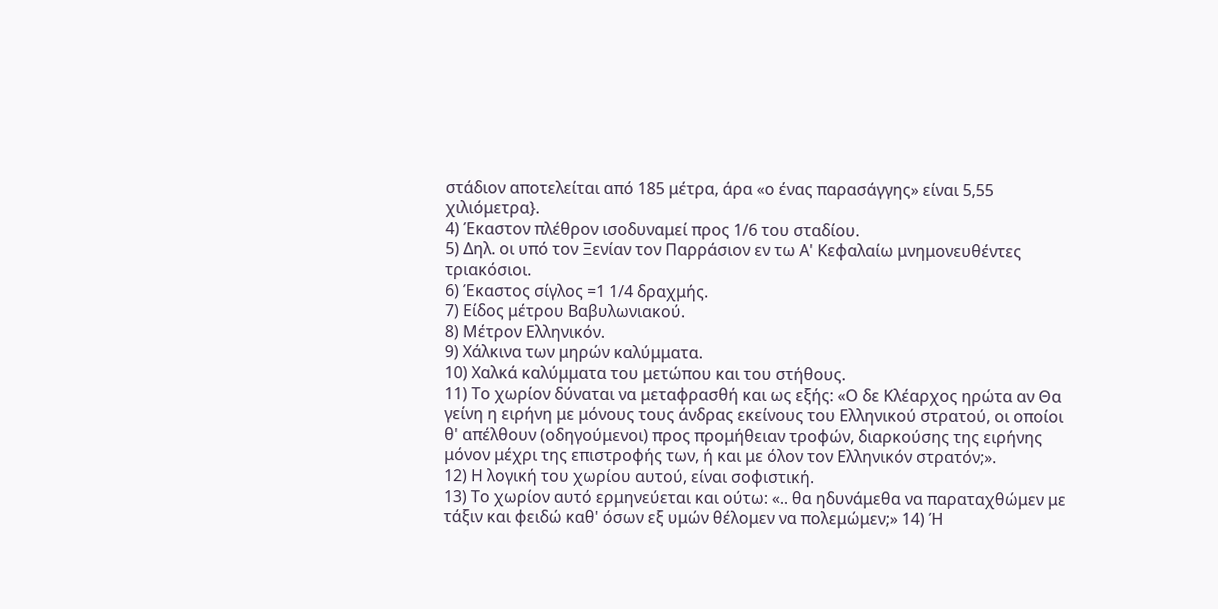στάδιον αποτελείται από 185 μέτρα, άρα «ο ένας παρασάγγης» είναι 5,55 χιλιόμετρα}.
4) Έκαστον πλέθρον ισοδυναμεί προς 1/6 του σταδίου.
5) Δηλ. οι υπό τον Ξενίαν τον Παρράσιον εν τω Α' Κεφαλαίω μνημονευθέντες τριακόσιοι.
6) Έκαστος σίγλος =1 1/4 δραχμής.
7) Είδος μέτρου Βαβυλωνιακού.
8) Μέτρον Ελληνικόν.
9) Χάλκινα των μηρών καλύμματα.
10) Χαλκά καλύμματα του μετώπου και του στήθους.
11) Το χωρίον δύναται να μεταφρασθή και ως εξής: «Ο δε Κλέαρχος ηρώτα αν Θα γείνη η ειρήνη με μόνους τους άνδρας εκείνους του Ελληνικού στρατού, οι οποίοι θ' απέλθουν (οδηγούμενοι) προς προμήθειαν τροφών, διαρκούσης της ειρήνης μόνον μέχρι της επιστροφής των, ή και με όλον τον Ελληνικόν στρατόν;».
12) Η λογική του χωρίου αυτού, είναι σοφιστική.
13) Το χωρίον αυτό ερμηνεύεται και ούτω: «.. θα ηδυνάμεθα να παραταχθώμεν με τάξιν και φειδώ καθ' όσων εξ υμών θέλομεν να πολεμώμεν;» 14) Ή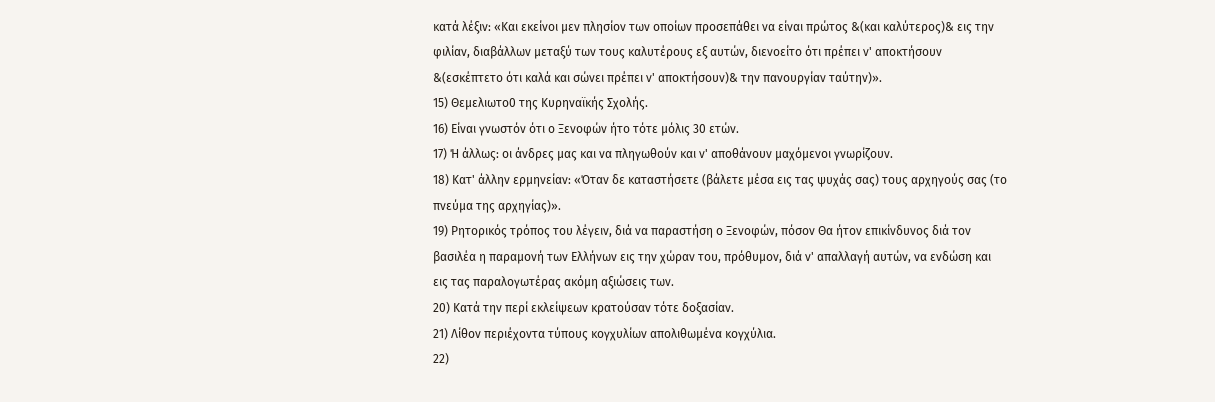κατά λέξιν: «Και εκείνοι μεν πλησίον των οποίων προσεπάθει να είναι πρώτος &(και καλύτερος)& εις την φιλίαν, διαβάλλων μεταξύ των τους καλυτέρους εξ αυτών, διενοείτο ότι πρέπει ν' αποκτήσουν &(εσκέπτετο ότι καλά και σώνει πρέπει ν' αποκτήσουν)& την πανουργίαν ταύτην)».
15) Θεμελιωτο0 της Κυρηναϊκής Σχολής.
16) Είναι γνωστόν ότι ο Ξενοφών ήτο τότε μόλις 30 ετών.
17) Ή άλλως: οι άνδρες μας και να πληγωθούν και ν' αποθάνουν μαχόμενοι γνωρίζουν.
18) Κατ' άλλην ερμηνείαν: «Όταν δε καταστήσετε (βάλετε μέσα εις τας ψυχάς σας) τους αρχηγούς σας (το πνεύμα της αρχηγίας)».
19) Ρητορικός τρόπος του λέγειν, διά να παραστήση ο Ξενοφών, πόσον Θα ήτον επικίνδυνος διά τον βασιλέα η παραμονή των Ελλήνων εις την χώραν του, πρόθυμον, διά ν' απαλλαγή αυτών, να ενδώση και εις τας παραλογωτέρας ακόμη αξιώσεις των.
20) Κατά την περί εκλείψεων κρατούσαν τότε δοξασίαν.
21) Λίθον περιέχοντα τύπους κογχυλίων απολιθωμένα κογχύλια.
22)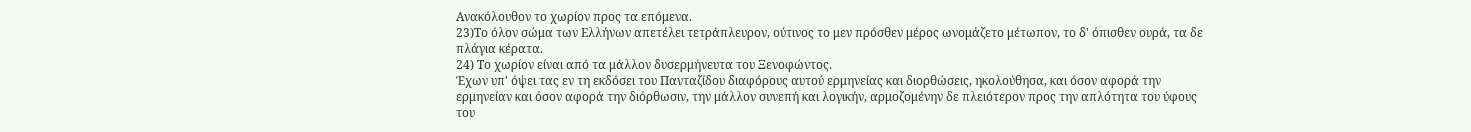Ανακόλουθον το χωρίον προς τα επόμενα.
23)Το όλον σώμα των Ελλήνων απετέλει τετράπλευρον, ούτινος το μεν πρόσθεν μέρος ωνομάζετο μέτωπον, το δ' όπισθεν ουρά, τα δε πλάγια κέρατα.
24) Το χωρίον είναι από τα μάλλον δυσερμήνευτα του Ξενοφώντος.
Έχων υπ' όψει τας εν τη εκδόσει του Πανταζίδου διαφόρους αυτού ερμηνείας και διορθώσεις, ηκολούθησα, και όσον αφορά την ερμηνείαν και όσον αφορά την διόρθωσιν, την μάλλον συνεπή και λογικήν, αρμοζομένην δε πλειότερον προς την απλότητα του ύφους του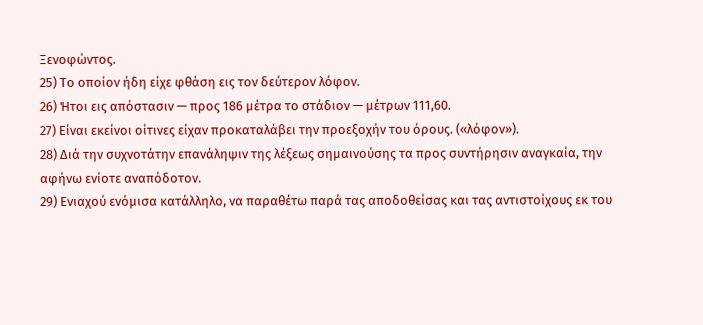Ξενοφώντος.
25) Το οποίον ήδη είχε φθάση εις τον δεύτερον λόφον.
26) Ήτοι εις απόστασιν — προς 186 μέτρα το στάδιον — μέτρων 111,60.
27) Είναι εκείνοι οίτινες είχαν προκαταλάβει την προεξοχήν του όρους. («λόφον»).
28) Διά την συχνοτάτην επανάληψιν της λέξεως σημαινούσης τα προς συντήρησιν αναγκαία, την αφήνω ενίοτε αναπόδοτον.
29) Ενιαχού ενόμισα κατάλληλο, να παραθέτω παρά τας αποδοθείσας και τας αντιστοίχους εκ του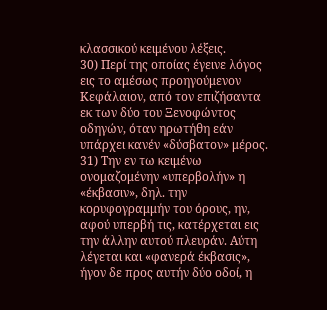κλασσικού κειμένου λέξεις.
30) Περί της οποίας έγεινε λόγος εις το αμέσως προηγούμενον Κεφάλαιον, από τον επιζήσαντα εκ των δύο του Ξενοφώντος οδηγών, όταν ηρωτήθη εάν υπάρχει κανέν «δύσβατον» μέρος.
31) Την εν τω κειμένω ονομαζομένην «υπερβολήν» η «έκβασιν», δηλ. την κορυφογραμμήν του όρους, ην, αφού υπερβή τις, κατέρχεται εις την άλλην αυτού πλευράν. Αύτη λέγεται και «φανερά έκβασις», ήγον δε προς αυτήν δύο οδοί, η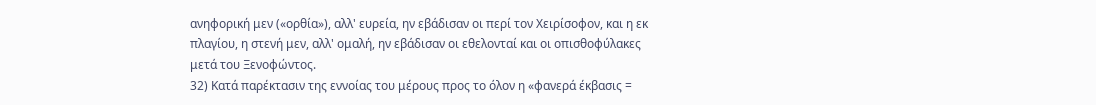ανηφορική μεν («ορθία»), αλλ' ευρεία, ην εβάδισαν οι περί τον Χειρίσοφον, και η εκ πλαγίου, η στενή μεν, αλλ' ομαλή, ην εβάδισαν οι εθελονταί και οι οπισθοφύλακες μετά του Ξενοφώντος.
32) Κατά παρέκτασιν της εννοίας του μέρους προς το όλον η «φανερά έκβασις =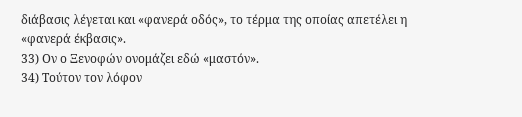διάβασις λέγεται και «φανερά οδός», το τέρμα της οποίας απετέλει η «φανερά έκβασις».
33) Ον ο Ξενοφών ονομάζει εδώ «μαστόν».
34) Τούτον τον λόφον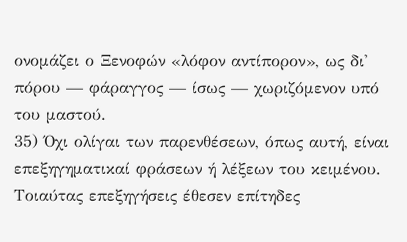ονομάζει ο Ξενοφών «λόφον αντίπορον», ως δι' πόρου — φάραγγος — ίσως — χωριζόμενον υπό του μαστού.
35) Όχι ολίγαι των παρενθέσεων, όπως αυτή, είναι επεξηγηματικαί φράσεων ή λέξεων του κειμένου. Τοιαύτας επεξηγήσεις έθεσεν επίτηδες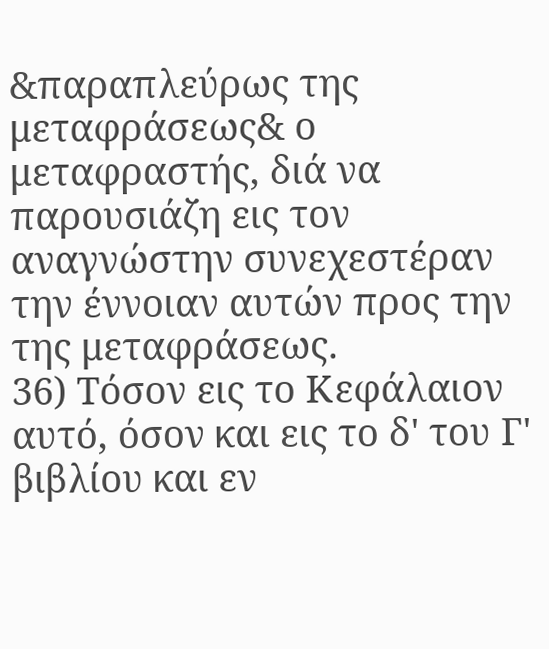&παραπλεύρως της μεταφράσεως& ο μεταφραστής, διά να παρουσιάζη εις τον αναγνώστην συνεχεστέραν την έννοιαν αυτών προς την της μεταφράσεως.
36) Τόσον εις το Κεφάλαιον αυτό, όσον και εις το δ' του Γ' βιβλίου και εν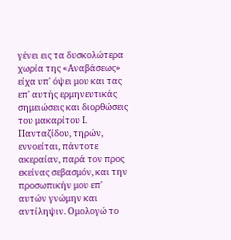γένει εις τα δυσκολώτερα χωρία της «Αναβάσεως» είχα υπ' όψει μου και τας επ' αυτής ερμηνευτικάς σημειώσεις και διορθώσεις του μακαρίτου Ι. Πανταζίδου, τηρών, εννοείται, πάντοτε ακεραίαν, παρά τον προς εκείνας σεβασμόν, και την προσωπικήν μου επ' αυτών γνώμην και αντίληψιν. Ομολογώ το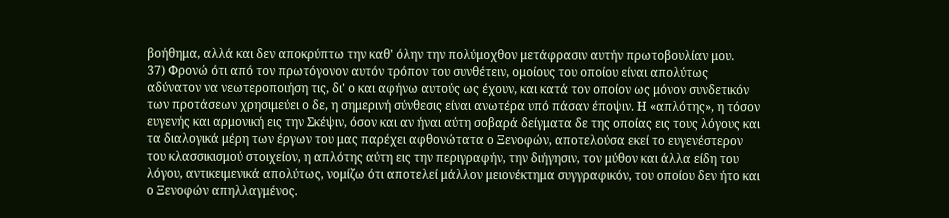βοήθημα, αλλά και δεν αποκρύπτω την καθ' όλην την πολύμοχθον μετάφρασιν αυτήν πρωτοβουλίαν μου.
37) Φρονώ ότι από τον πρωτόγονον αυτόν τρόπον του συνθέτειν, ομοίους του οποίου είναι απολύτως αδύνατον να νεωτεροποιήση τις, δι' ο και αφήνω αυτούς ως έχουν, και κατά τον οποίον ως μόνον συνδετικόν των προτάσεων χρησιμεύει ο δε, η σημερινή σύνθεσις είναι ανωτέρα υπό πάσαν έποψιν. Η «απλότης», η τόσον ευγενής και αρμονική εις την Σκέψιν, όσον και αν ήναι αύτη σοβαρά δείγματα δε της οποίας εις τους λόγους και τα διαλογικά μέρη των έργων του μας παρέχει αφθονώτατα ο Ξενοφών, αποτελούσα εκεί το ευγενέστερον του κλασσικισμού στοιχείον, η απλότης αύτη εις την περιγραφήν, την διήγησιν, τον μύθον και άλλα είδη του λόγου, αντικειμενικά απολύτως, νομίζω ότι αποτελεί μάλλον μειονέκτημα συγγραφικόν, του οποίου δεν ήτο και ο Ξενοφών απηλλαγμένος.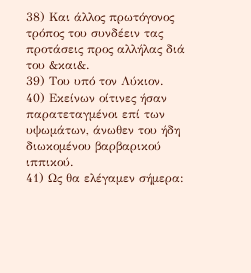38) Και άλλος πρωτόγονος τρόπος του συνδέειν τας προτάσεις προς αλλήλας διά του &και&.
39) Του υπό τον Λύκιον.
40) Εκείνων οίτινες ήσαν παρατεταγμένοι επί των υψωμάτων, άνωθεν του ήδη διωκομένου βαρβαρικού ιππικού.
41) Ως θα ελέγαμεν σήμερα: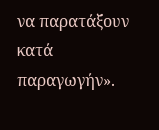να παρατάξουν κατά παραγωγήν».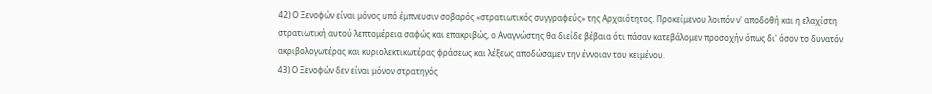42) Ο Ξενοφών είναι μόνος υπό έμπνευσιν σοβαρός «στρατιωτικός συγγραφεύς» της Αρχαιότητος. Προκείμενου λοιπόν ν' αποδοθή και η ελαχίστη στρατιωτική αυτού λεπτομέρεια σαφώς και επακριβώς, ο Αναγνώστης θα διείδε βέβαια ότι πάσαν κατεβάλομεν προσοχήν όπως δι' όσον το δυνατόν ακριβολογωτέρας και κυριολεκτικωτέρας φράσεως και λέξεως αποδώσαμεν την έννοιαν του κειμένου.
43) Ο Ξενοφών δεν είναι μόνον στρατηγός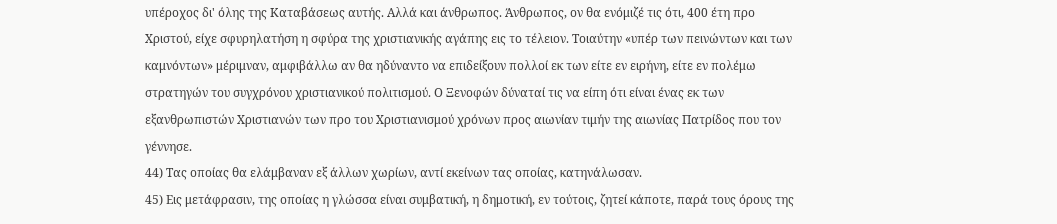υπέροχος δι' όλης της Καταβάσεως αυτής. Αλλά και άνθρωπος. Άνθρωπος, ον θα ενόμιζέ τις ότι, 400 έτη προ Χριστού, είχε σφυρηλατήση η σφύρα της χριστιανικής αγάπης εις το τέλειον. Τοιαύτην «υπέρ των πεινώντων και των καμνόντων» μέριμναν, αμφιβάλλω αν θα ηδύναντο να επιδείξουν πολλοί εκ των είτε εν ειρήνη, είτε εν πολέμω στρατηγών του συγχρόνου χριστιανικού πολιτισμού. Ο Ξενοφών δύναταί τις να είπη ότι είναι ένας εκ των εξανθρωπιστών Χριστιανών των προ του Χριστιανισμού χρόνων προς αιωνίαν τιμήν της αιωνίας Πατρίδος που τον γέννησε.
44) Τας οποίας θα ελάμβαναν εξ άλλων χωρίων, αντί εκείνων τας οποίας, κατηνάλωσαν.
45) Εις μετάφρασιν, της οποίας η γλώσσα είναι συμβατική, η δημοτική, εν τούτοις, ζητεί κάποτε, παρά τους όρους της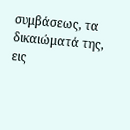συμβάσεως, τα δικαιώματά της, εις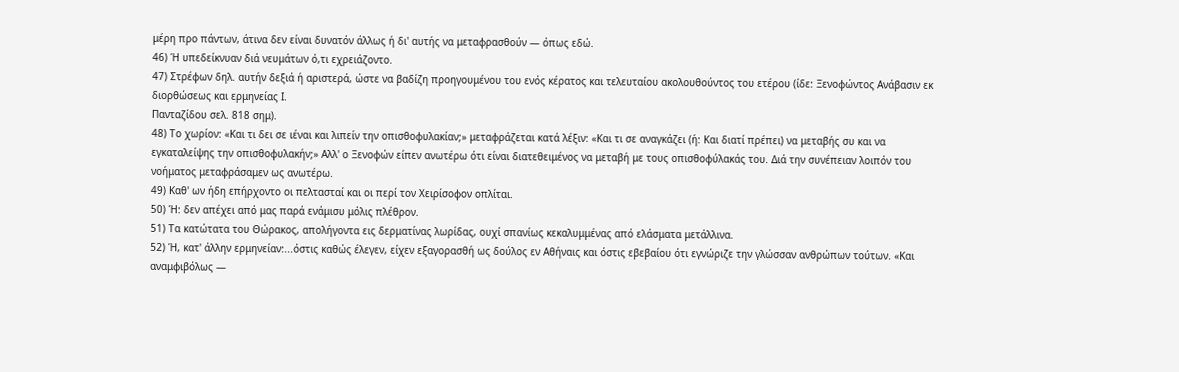μέρη προ πάντων, άτινα δεν είναι δυνατόν άλλως ή δι' αυτής να μεταφρασθούν — όπως εδώ.
46) Ή υπεδείκνυαν διά νευμάτων ό,τι εχρειάζοντο.
47) Στρέφων δηλ. αυτήν δεξιά ή αριστερά, ώστε να βαδίζη προηγουμένου του ενός κέρατος και τελευταίου ακολουθούντος του ετέρου (ίδε: Ξενοφώντος Ανάβασιν εκ διορθώσεως και ερμηνείας Ι.
Πανταζίδου σελ. 818 σημ).
48) Το χωρίον: «Και τι δει σε ιέναι και λιπείν την οπισθοφυλακίαν;» μεταφράζεται κατά λέξιν: «Και τι σε αναγκάζει (ή: Και διατί πρέπει) να μεταβής συ και να εγκαταλείψης την οπισθοφυλακήν;» Αλλ' ο Ξενοφών είπεν ανωτέρω ότι είναι διατεθειμένος να μεταβή με τους οπισθοφύλακάς του. Διά την συνέπειαν λοιπόν του νοήματος μεταφράσαμεν ως ανωτέρω.
49) Καθ' ων ήδη επήρχοντο οι πελτασταί και οι περί τον Χειρίσοφον οπλίται.
50) Ή: δεν απέχει από μας παρά ενάμισυ μόλις πλέθρον.
51) Τα κατώτατα του Θώρακος, απολήγοντα εις δερματίνας λωρίδας, ουχί σπανίως κεκαλυμμένας από ελάσματα μετάλλινα.
52) Ή, κατ' άλλην ερμηνείαν:...όστις καθώς έλεγεν, είχεν εξαγορασθή ως δούλος εν Αθήναις και όστις εβεβαίου ότι εγνώριζε την γλώσσαν ανθρώπων τούτων. «Και αναμφιβόλως —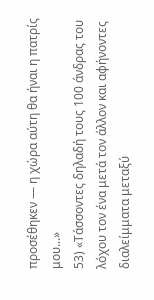προσέθηκεν — η χώρα αύτη θα ήναι η πατρίς μου...»
53) «Τάσσοντες δηλαδή τους 100 άνδρας του λόχου τον ένα μετά τον άλλον και αφήνοντες διαλείμματα μεταξύ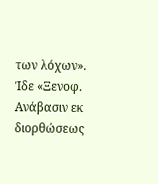των λόχων». Ίδε «Ξενοφ. Ανάβασιν εκ διορθώσεως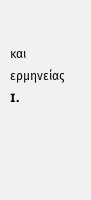και ερμηνείας I.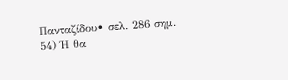Πανταζίδου• σελ. 286 σημ.
54) Ή θα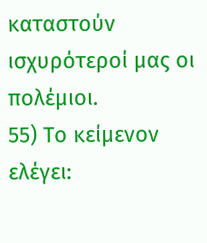καταστούν ισχυρότεροί μας οι πολέμιοι.
55) Το κείμενον ελέγει: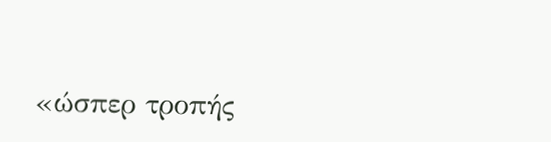«ώσπερ τροπής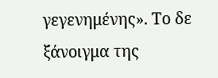γεγενημένης». Το δε ξάνοιγμα της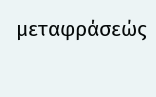μεταφράσεώς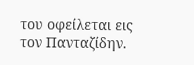του οφείλεται εις τον Πανταζίδην.